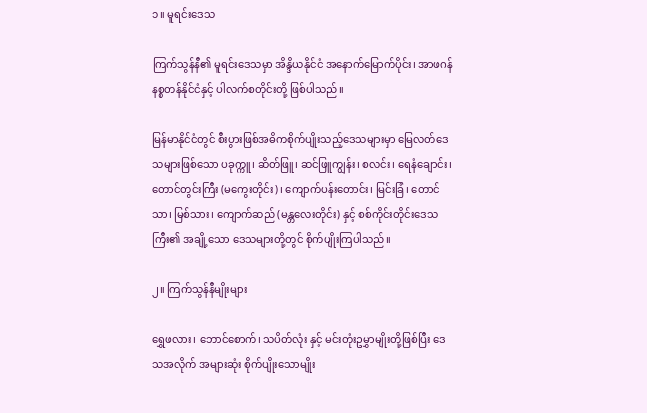၁။ မူရင်းဒေသ

ကြက်သွန်နီ၏ မူရင်းဒေသမှာ အိန္ဒိယနိုင်ငံ အနောက်မြောက်ပိုင်း၊ အာဖဂန်နစ္စတန်နိုင်ငံနှင့် ပါလက်စတိုင်းတို့ ဖြစ်ပါသည်။

မြန်မာနိုင်ငံတွင် စီးပွားဖြစ်အဓိကစိုက်ပျိုးသည့်ဒေသများမှာ မြေလတ်ဒေသများဖြစ်သော ပခုက္ကူ၊ ဆိတ်ဖြူ၊ ဆင်ဖြူကျွန်း၊ စလင်း၊ ရေနံချောင်း၊ တောင်တွင်းကြီး (မကွေးတိုင်း)၊ ကျောက်ပန်းတောင်း၊ မြင်းခြံ၊ တောင်သာ၊ မြစ်သား၊ ကျောက်ဆည် (မန္တလေးတိုင်း) နှင့် စစ်ကိုင်းတိုင်းဒေသကြီး၏ အချို့သော ဒေသများတို့တွင် စိုက်ပျိုးကြပါသည်။

၂။ ကြက်သွန်နီမျိုးများ

ရွှေဖလား၊ ဘောင်စောက်၊ သပိတ်လုံး နှင့် မင်းတုံးဥမွှာမျိုးတို့ဖြစ်ပြီး ‌ဒေသအလိုက် အများဆုံး စိုက်ပျိုးသောမျိုး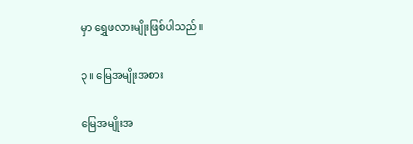မှာ ရွှေဖလားမျိုးဖြစ်ပါသည်။

၃။ မြေအမျိုးအစား

မြေအမျိုးအ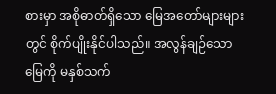စားမှာ အစိုဓာတ်ရှိသော မြေအတော်များများတွင် စိုက်ပျိုးနိုင်ပါသည်။ အလွန်ချဉ်သောမြေကို မနှစ်သက်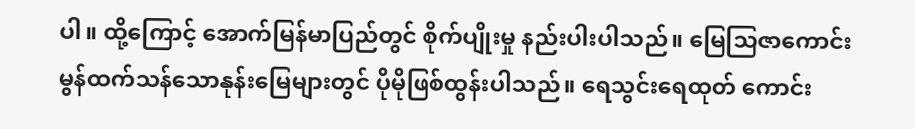ပါ။ ထို့ကြောင့် အောက်မြန်မာပြည်တွင် စိုက်ပျိုးမှု နည်းပါးပါသည်။ မြေသြဇာကောင်းမွန်ထက်သန်သောနုန်းမြေများတွင် ပိုမိုဖြစ်ထွန်းပါသည်။ ရေသွင်းရေထုတ် ကောင်း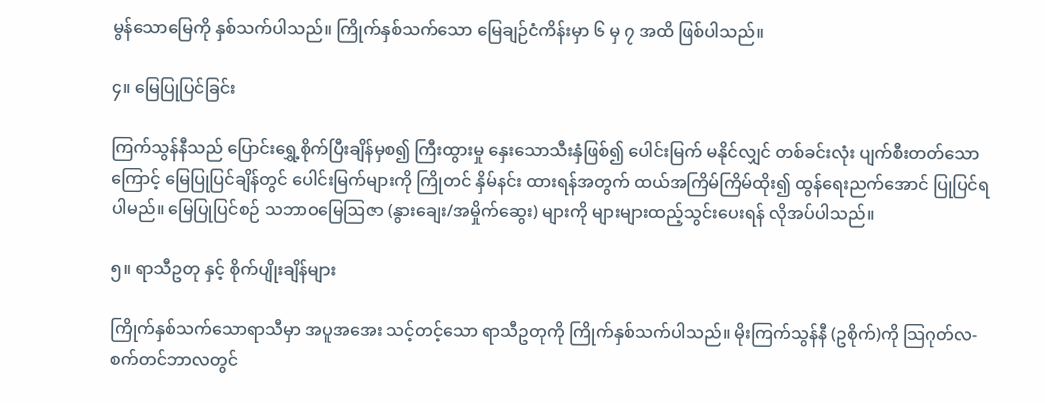မွန်သောမြေကို နှစ်သက်ပါသည်။ ကြိုက်နှစ်သက်သော မြေချဉ်ငံကိန်းမှာ ၆ မှ ၇ အထိ ဖြစ်ပါသည်။

၄။ မြေပြုပြင်ခြင်း

ကြက်သွန်နီသည် ပြောင်းရွှေ့စိုက်ပြီးချိန်မှစ၍ ကြီးထွားမှု နှေးသောသီးနှံဖြစ်၍ ပေါင်းမြက် မနိုင်လျှင် တစ်ခင်းလုံး ပျက်စီးတတ်သောကြောင့် မြေပြုပြင်ချိန်တွင် ပေါင်းမြက်များကို ကြိုတင် နှိမ်နင်း ထားရန်အတွက် ထယ်အကြိမ်ကြိမ်ထိုး၍ ထွန်ရေးညက်အောင် ပြုပြင်ရပါမည်။ မြေပြုပြင်စဉ် သဘာဝမြေဩဇာ (နွားချေး/အမှိုက်ဆွေး) များကို များများထည့်သွင်းပေးရန် လိုအပ်ပါသည်။

၅။ ရာသီဥတု နှင့် စိုက်ပျိုးချိန်များ

ကြိုက်နှစ်သက်သောရာသီမှာ အပူအအေး သင့်တင့်သော ရာသီဥတုကို ကြိုက်နှစ်သက်ပါသည်။ မိုးကြက်သွန်နီ (ဥစိုက်)ကို သြဂုတ်လ-စက်တင်ဘာလတွင်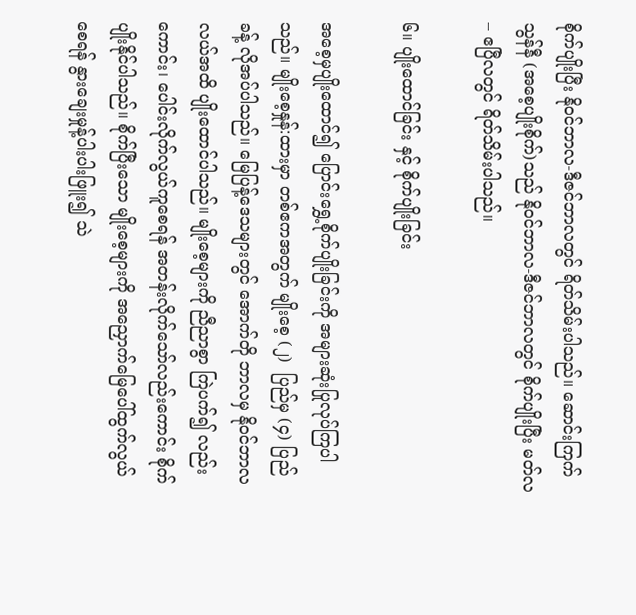စိုက်ပျိုးပြီး နိုဝင်ဘာလ-ဒီဇင်ဘာလတွင် ရိတ်သိမ်းပါသည်။ ဆောင်းကြက်သွန်နီ (အစေ့ပျိုးစိုက်)သည် နိုဝင်ဘာလ-ဒီဇင်ဘာလတွင် စိုက်ပျိုးပြီး မတ်လ – ဧပြီလတွင် ရိတ်သိမ်းပါသည်။

၆။ ပျိုးထောင်ခြင်း နှင့် စိုက်ပျိုးခြင်း

အစေ့မှပျိုးထောင်၍ ပြောင်းရွှေ့စိုက်ပျိုးခြင်းကို အများဆုံးပြုလုပ်ကြပါသည်။ မျိုးစေ့နှုန်:ထားမှာ တစ်ဧကအတွက် မျိုးစေ့ (၂)  ပြည်မှ (၄) ပြည်ခန့် လိုအပ်ပါသည်။ မြေပြန့်ဒေသများတွင် အောက်တို ဘာလမှ နိုဝင်ဘာလလယ်အထိ ပျိုးထောင်ပါသည်။ မျိုးစေ့များကို ညီညာစွာ ကြဲပက်၍ လည်းကောင်း၊ ပေါင်းလိုက်လွယ်ကူစေရန် အတန်းလိုက်သော်လည်းကောင်း စိုက်ပျိုးနိုင်ပါသည်။ စိုက်ပြီးသော မျိုးစေ့များကို အညှောက်မြေပေါ်ထွက်လွယ်စေရန် နွားချေးမှုန့်ပါးပါးဖြူး၍ သဲ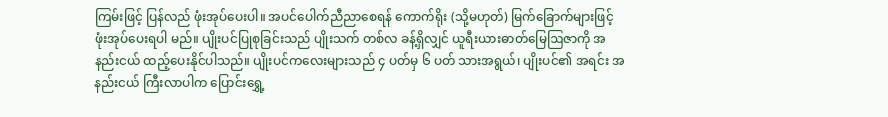ကြမ်းဖြင့် ပြန်လည် ဖုံးအုပ်ပေးပါ။ အပင်ပေါက်ညီညာစေရန် ကောက်ရိုး (သို့မဟုတ်) မြက်ခြောက်များဖြင့် ဖုံးအုပ်ပေးရပါ မည်။ ပျိုးပင်ပြုစုခြင်းသည် ပျိုးသက် တစ်လ ခန့်ရှိလျှင် ယူရီးယားဓာတ်မြေဩဇာကို အနည်းငယ် ထည့်ပေးနိုင်ပါသည်။ ပျိုးပင်ကလေးများသည် ၄ ပတ်မှ ၆ ပတ် သားအရွယ်၊ ပျိုးပင်၏ အရင်း အနည်းငယ် ကြီးလာပါက ပြောင်းရွှေ့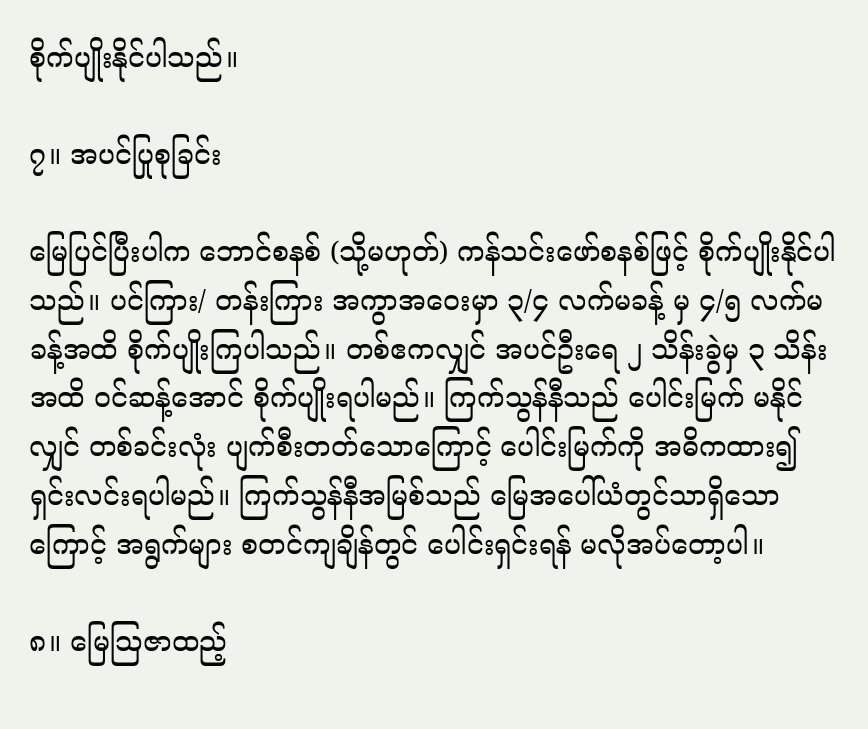စိုက်ပျိုးနိုင်ပါသည်။

၇။ အပင်ပြုစုခြင်း

မြေပြင်ပြီးပါက ဘောင်စနစ် (သို့မဟုတ်) ကန်သင်းဖော်စနစ်ဖြင့် စိုက်ပျိုးနိုင်ပါသည်။ ပင်ကြား/ တန်းကြား အကွာအဝေးမှာ ၃/၄ လက်မခန့် မှ ၄/၅ လက်မ ခန့်အထိ စိုက်ပျိုးကြပါသည်။ တစ်ဧကလျှင် အပင်ဦးရေ ၂ သိန်းခွဲမှ ၃ သိန်း အထိ ဝင်ဆန့်အောင် စိုက်ပျိုးရပါမည်။ ကြက်သွန်နီသည် ပေါင်းမြက် မနိုင်လျှင် တစ်ခင်းလုံး ပျက်စီးတတ်သောကြောင့် ပေါင်းမြက်ကို အဓိကထား၍ ရှင်းလင်းရပါမည်။ ကြက်သွန်နီအမြစ်သည် မြေအပေါ်ယံတွင်သာရှိသောကြောင့် အရွက်များ စတင်ကျချိန်တွင် ပေါင်းရှင်းရန် မလိုအပ်တော့ပါ။

၈။ မြေသြဇာထည့်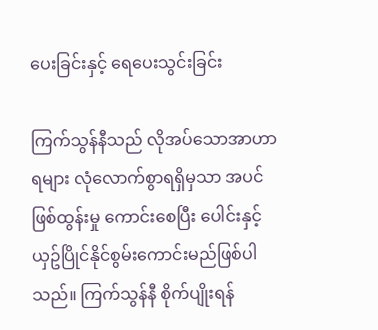ပေးခြင်းနှင့် ရေပေးသွင်းခြင်း

ကြက်သွန်နီသည် လိုအပ်သောအာဟာရများ လုံလောက်စွာရရှိမှသာ အပင်ဖြစ်ထွန်းမှု ကောင်းစေပြီး ပေါင်းနှင့် ယှဥ်ပြိုင်နိုင်စွမ်းကောင်းမည်ဖြစ်ပါသည်။ ကြက်သွန်နီ စိုက်ပျိုးရန်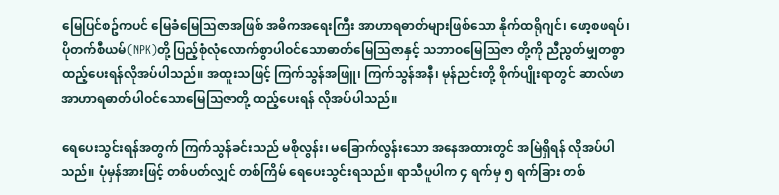မြေပြင်စဥ်ကပင် မြေခံမြေသြဇာအဖြစ် အဓိကအရေးကြီး အာဟာရဓာတ်များဖြစ်သော နိုက်ထရိုဂျင်၊ ဖော့စဖရပ်၊ ပိုတက်စီယမ်(NPK)တို့ ပြည့်စုံလုံလောက်စွာပါဝင်သောဓာတ်မြေသြဇာနှင့် သဘာဝမြေသြဇာ တို့ကို ညီညွတ်မျှတစွာ ထည့်ပေးရန်လိုအပ်ပါသည်။ အထူးသဖြင့် ကြက်သွန်အဖြူ၊ ကြက်သွန်အနီ၊ မုန်ညင်းတို့ စိုက်ပျိုးရာတွင် ဆာလ်‌ဖာအာဟာရဓာတ်ပါဝင်သောမြေသြဇာတို့ ထည့်ပေးရန် လိုအပ်ပါသည်။

ရေပေးသွင်းရန်အတွက် ကြက်သွန်ခင်းသည် မစိုလွန်း၊ မခြောက်လွန်းသော အနေအထားတွင် အမြဲရှိရန် လိုအပ်ပါသည်။ ပုံမှန်အားဖြင့် တစ်ပတ်လျှင် တစ်ကြိမ် ရေပေးသွင်းရသည်။ ရာသီပူပါက ၄ ရက်မှ ၅ ရက်ခြား တစ်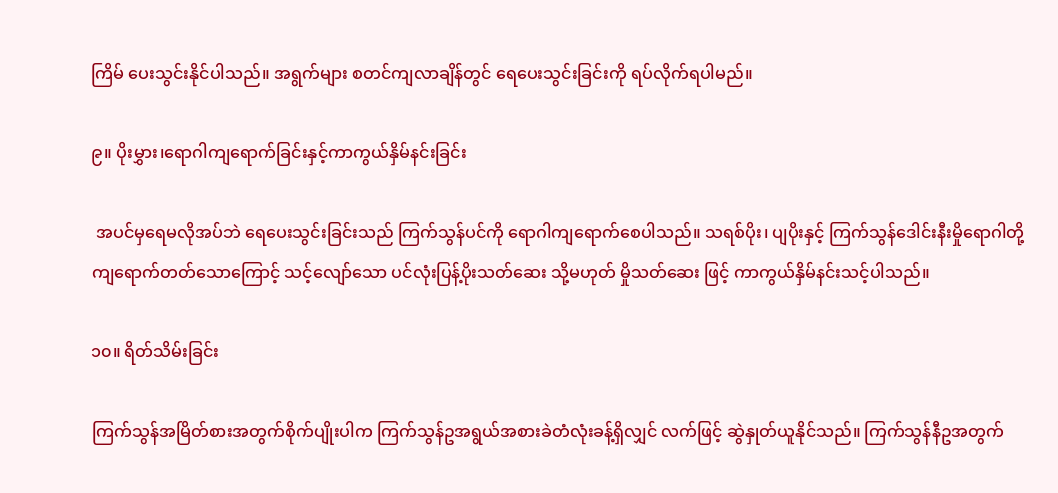ကြိမ် ပေးသွင်းနိုင်ပါသည်။ အရွက်များ စတင်ကျလာချိန်တွင် ရေပေးသွင်းခြင်းကို ရပ်လိုက်ရပါမည်။

၉။ ပိုးမွှား၊ရောဂါကျရောက်ခြင်းနှင့်ကာကွယ်နှိမ်နင်းခြင်း

 အပင်မှရေမလိုအပ်ဘဲ ရေပေးသွင်းခြင်းသည် ကြက်သွန်ပင်ကို ရောဂါကျရောက်စေပါသည်။ သရစ်ပိုး၊ ပျပိုးနှင့် ကြက်သွန်ဒေါင်းနီးမှိုရောဂါတို့ ကျရောက်တတ်သောကြောင့် သင့်လျော်သော ပင်လုံးပြန့်ပိုးသတ်ဆေး သို့မဟုတ် မှိုသတ်ဆေး ဖြင့် ကာကွယ်နှိမ်နင်းသင့်ပါသည်။

၁၀။ ရိတ်သိမ်းခြင်း

ကြက်သွန်အမြိတ်စားအတွက်စိုက်ပျိုးပါက ကြက်သွန်ဥအရွယ်အစားခဲတံလုံးခန့်ရှိလျှင် လက်ဖြင့် ဆွဲနှုတ်ယူနိုင်သည်။ ကြက်သွန်နီဥအတွက်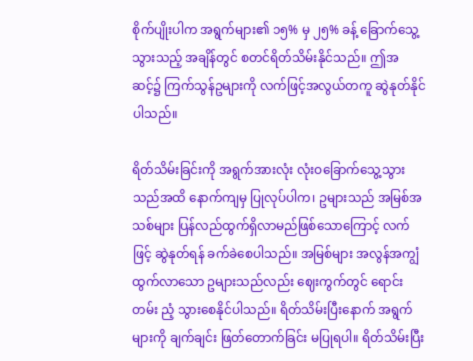စိုက်ပျိုးပါက အရွက်များ၏ ၁၅% မှ ၂၅% ခန့် ခြောက်သွေ့ သွားသည့် အချိန်တွင် စတင်ရိတ်သိမ်းနိုင်သည်။ ဤအဆင့်၌ ကြက်သွန်ဥများကို လက်ဖြင့်အလွယ်တကူ ဆွဲနုတ်နိုင်ပါသည်။

ရိတ်သိမ်းခြင်းကို အရွက်အားလုံး လုံးဝခြောက်သွေ့သွားသည်အထိ နောက်ကျမှ ပြုလုပ်ပါက၊ ဥများသည် အမြစ်အသစ်များ ပြန်လည်ထွက်ရှိလာမည်ဖြစ်သောကြောင့် လက်ဖြင့် ဆွဲနုတ်ရန် ခက်ခဲစေပါသည်။ အမြစ်များ အလွန်အကျွံ ထွက်လာသော ဥများသည်လည်း ဈေးကွက်တွင် ရောင်းတမ်း ညံ့ သွားစေနိုင်ပါသည်။ ရိတ်သိမ်းပြီးနောက် အရွက်များကို ချက်ချင်း ဖြတ်တောက်ခြင်း မပြုရပါ။ ရိတ်သိမ်းပြီး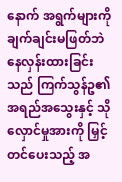နောက် အရွက်များကို ချက်ချင်းမဖြတ်ဘဲ နေလှန်းထားခြင်းသည် ကြက်သွန်ဥ၏ အရည်အသွေးနှင့် သိုလှောင်မှုအားကို မြှင့်တင်ပေးသည့် အ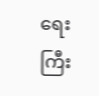ရေးကြီး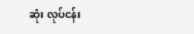ဆုံး လုပ်ငန်း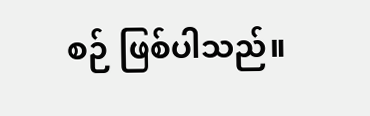စဉ် ဖြစ်ပါသည်။